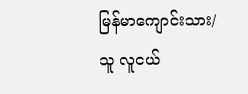မြန်မာကျောင်းသား/သူ လူငယ်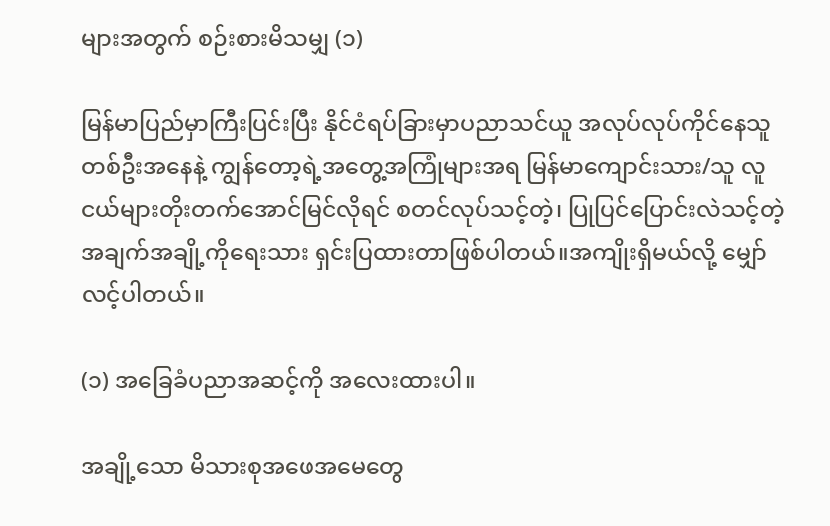များအတွက် စဉ်းစားမိသမျှ (၁)

မြန်မာပြည်မှာကြီးပြင်းပြီး နိုင်ငံရပ်ခြားမှာပညာသင်ယူ အလုပ်လုပ်ကိုင်နေသူတစ်ဦးအနေနဲ့ ကျွန်တော့ရဲ့အတွေ့အကြုံများအရ မြန်မာကျောင်းသား/သူ လူငယ်များတိုးတက်အောင်မြင်လိုရင် စတင်လုပ်သင့်တဲ့၊ ပြုပြင်ပြောင်းလဲသင့်တဲ့ အချက်အချို့ကိုရေးသား ရှင်းပြထားတာဖြစ်ပါတယ်။အကျိုးရှိမယ်လို့ မျှော်လင့်ပါတယ်။

(၁) အခြေခံပညာအဆင့်ကို အလေးထားပါ။

အချို့သော မိသားစုအဖေအမေတွေ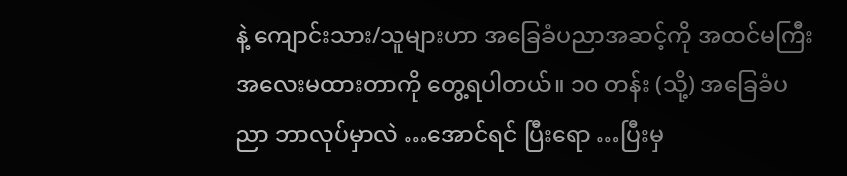နဲ့ ကျောင်းသား/သူများဟာ အခြေခံပညာအဆင့်ကို အထင်မကြီး အလေးမထားတာကို တွေ့ရပါတယ်။ ၁၀ တန်း (သို့) အခြေခံပညာ ဘာလုပ်မှာလဲ …အောင်ရင် ပြီးရော …ပြီးမှ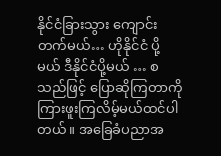နိုင်ငံခြားသွား ကျောင်း တက်မယ်… ဟိုနိုင်ငံ ပို့မယ် ဒီနိုင်ငံပို့မယ် … စသည်ဖြင့် ပြောဆိုကြတာကို ကြားဖူးကြလိမ့်မယ်ထင်ပါတယ်။ အခြေခံပညာအ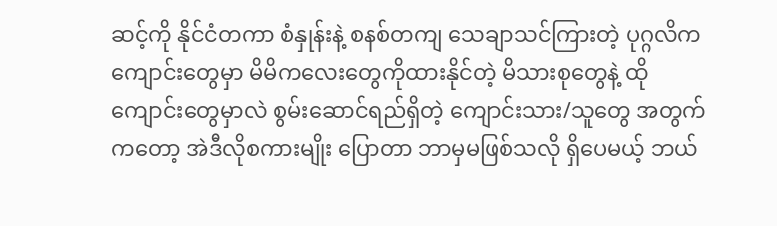ဆင့်ကို နိုင်ငံတကာ စံနှုန်းနဲ့ စနစ်တကျ သေချာသင်ကြားတဲ့ ပုဂ္ဂလိကကျောင်းတွေမှာ မိမိကလေးတွေကိုထားနိုင်တဲ့ မိသားစုတွေနဲ့ ထိုကျောင်းတွေမှာလဲ စွမ်းဆောင်ရည်ရှိတဲ့ ကျောင်းသား/သူတွေ အတွက် ကတော့ အဲဒီလိုစကားမျိုး ပြောတာ ဘာမှမဖြစ်သလို ရှိပေမယ့် ဘယ်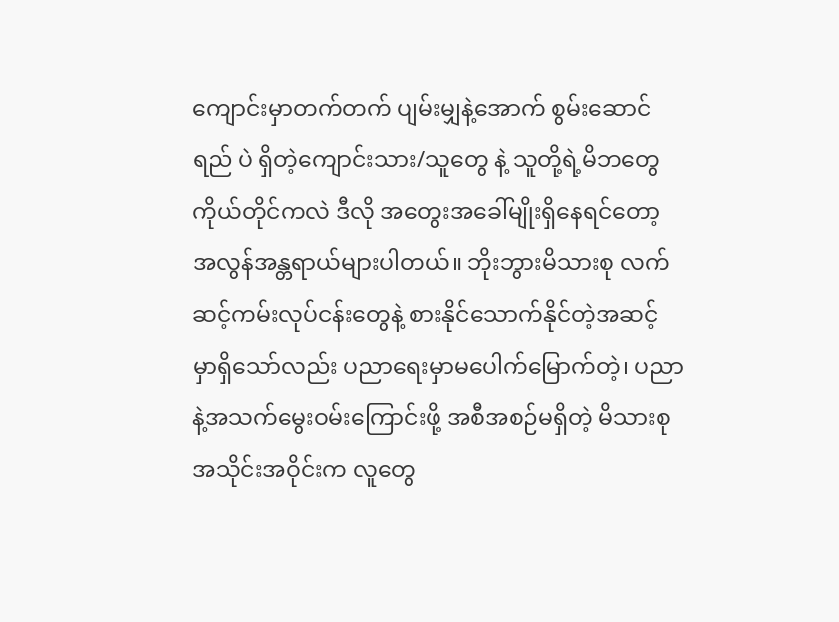ကျောင်းမှာတက်တက် ပျမ်းမျှနဲ့အောက် စွမ်းဆောင်ရည် ပဲ ရှိတဲ့ကျောင်းသား/သူတွေ နဲ့ သူတို့ရဲ့မိဘတွေကိုယ်တိုင်ကလဲ ဒီလို အတွေးအခေါ်မျိုးရှိနေရင်တော့ အလွန်အန္တရာယ်များပါတယ်။ ဘိုးဘွားမိသားစု လက်ဆင့်ကမ်းလုပ်ငန်းတွေနဲ့ စားနိုင်သောက်နိုင်တဲ့အဆင့် မှာရှိသော်လည်း ပညာရေးမှာမပေါက်မြောက်တဲ့၊ ပညာနဲ့အသက်မွေးဝမ်းကြောင်းဖို့ အစီအစဉ်မရှိတဲ့ မိသားစုအသိုင်းအဝိုင်းက လူတွေ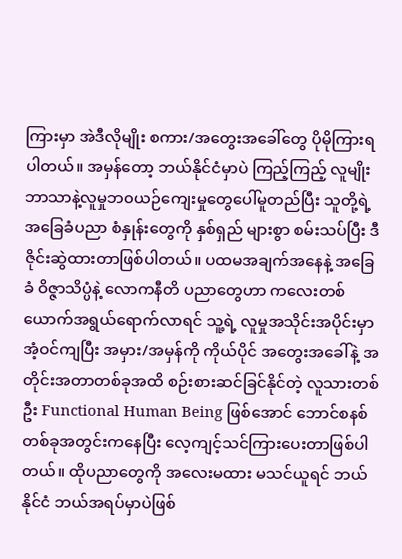ကြားမှာ အဲဒီလိုမျိုး စကား/အတွေးအခေါ်တွေ ပိုမိုကြားရပါတယ်။ အမှန်တော့ ဘယ်နိုင်ငံမှာပဲ ကြည့်ကြည့် လူမျိုးဘာသာနဲ့လူမှုဘ၀ယဉ်ကျေးမှုတွေပေါ်မူတည်ပြီး သူတို့ရဲ့ အခြေခံပညာ စံနှုန်းတွေကို နှစ်ရှည် များစွာ စမ်းသပ်ပြီး ဒီဇိုင်းဆွဲထားတာဖြစ်ပါတယ်။ ပထမအချက်အနေနဲ့ အခြေခံ ဝိဇ္ဇာသိပ္ပံနဲ့ လောကနီတိ ပညာတွေဟာ ကလေးတစ်ယောက်အရွယ်ရောက်လာရင် သူ့ရဲ့ လူမှုအသိုင်းအပိုင်းမှာ အံ့ဝင်ကျပြီး အမှား/အမှန်ကို ကိုယ်ပိုင် အတွေးအခေါ်နဲ့ အတိုင်းအတာတစ်ခုအထိ စဉ်းစားဆင်ခြင်နိုင်တဲ့ လူသားတစ်ဦး Functional Human Being ဖြစ်အောင် ဘောင်စနစ်တစ်ခုအတွင်းကနေပြီး လေ့ကျင့်သင်ကြားပေးတာဖြစ်ပါတယ်။ ထိုပညာတွေကို အလေးမထား မသင်ယူရင် ဘယ်နိုင်ငံ ဘယ်အရပ်မှာပဲဖြစ်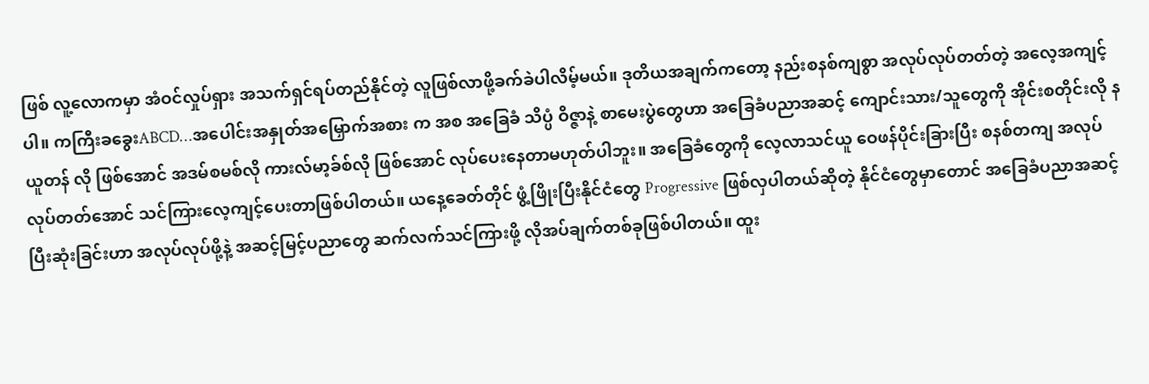ဖြစ် လူ့လောကမှာ အံဝင်လှုပ်ရှား အသက်ရှင်ရပ်တည်နိုင်တဲ့ လူဖြစ်လာဖို့ခက်ခဲပါလိမ့်မယ်။ ဒုတိယအချက်ကတော့ နည်းစနစ်ကျစွာ အလုပ်လုပ်တတ်တဲ့ အလေ့အကျင့်ပါ။ ကကြီးခခွေးABCD…အပေါင်းအနှုတ်အမြှောက်အစား က အစ အခြေခံ သိပ္ပံ ဝိဇ္ဇာနဲ့ စာမေးပွဲတွေဟာ အခြေခံပညာအဆင့် ကျောင်းသား/သူတွေကို အိုင်းစတိုင်းလို နယူတန် လို ဖြစ်အောင် အဒမ်စမစ်လို ကားလ်မာ့ခ်စ်လို ဖြစ်အောင် လုပ်ပေးနေတာမဟုတ်ပါဘူး။ အခြေခံတွေကို လေ့လာသင်ယူ ဝေဖန်ပိုင်းခြားပြီး စနစ်တကျ အလုပ်လုပ်တတ်အောင် သင်ကြားလေ့ကျင့်ပေးတာဖြစ်ပါတယ်။ ယနေ့ခေတ်တိုင် ဖွံ့ဖြိုးပြီးနိုင်ငံတွေ Progressive ဖြစ်လှပါတယ်ဆိုတဲ့ နိုင်ငံတွေမှာတောင် အခြေခံပညာအဆင့် ပြီးဆုံးခြင်းဟာ အလုပ်လုပ်ဖို့နဲ့ အဆင့်မြင့်ပညာတွေ ဆက်လက်သင်ကြားဖို့ လိုအပ်ချက်တစ်ခုဖြစ်ပါတယ်။ ထူး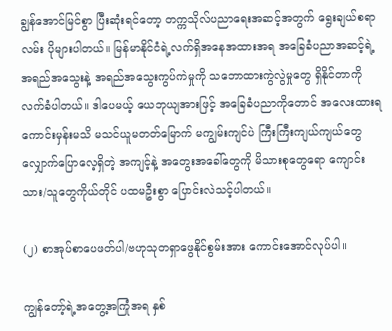ချွန်အောင်မြင်စွာ ပြီးဆုံးရင်တော့ တက္ကသိုလ်ပညာရေးအဆင့်အတွက် ရွေးချယ်စရာလမ်း ပိုများပါတယ်။ မြန်မာနိုင်ငံရဲ့လက်ရှိအနေအထားအရ အခြေခံပညာအဆင့်ရဲ့ အရည်အသွေးနဲ့ အရည်အသွေးကွပ်ကဲမှုကို သဘောထားကွဲလွဲမှုတွေ ရှိနိုင်တာကို လက်ခံပါတယ်။ ဒါပေမယ့် ယေဘုယျအားဖြင့် အခြေခံပညာကိုတောင် အလေးထားရကောင်းမှန်းမသိ မသင်ယူမတတ်မြောက် မကျွမ်းကျင်ပဲ ကြီးကြီးကျယ်ကျယ်တွေ လျှောက်ပြောလေ့ရှိတဲ့ အကျင့်နဲ့ အတွေးအခေါ်တွေကို မိသားစုတွေရော ကျောင်းသား/သူတွေကိုယ်တိုင် ပထမဦးစွာ ပြောင်းလဲသင့်ပါတယ်။

(၂) စာအုပ်စာပေဖတ်ပါ/ဗဟုသုတရှာဖွေနိုင်စွမ်းအား ကောင်းအောင်လုပ်ပါ။

ကျွန်တော့်ရဲ့အတွေ့အကြုံအရ နှစ်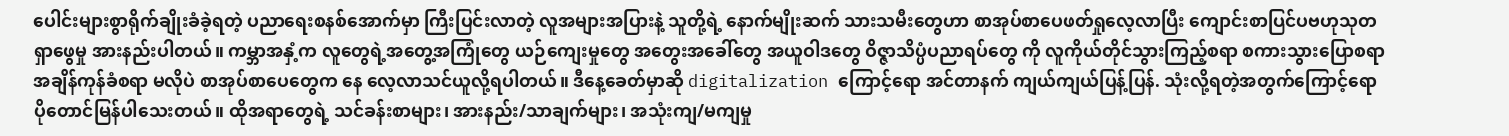ပေါင်းများစွာရိုက်ချိုးခံခဲ့ရတဲ့ ပညာရေးစနစ်အောက်မှာ ကြီးပြင်းလာတဲ့ လူအများအပြားနဲ့ သူတို့ရဲ့ နောက်မျိုးဆက် သားသမီးတွေဟာ စာအုပ်စာပေဖတ်ရှုလေ့လာပြီး ကျောင်းစာပြင်ပဗဟုသုတ ရှာဖွေမှု အားနည်းပါတယ်။ ကမ္ဘာအနှံ့က လူတွေရဲ့အတွေ့အကြုံတွေ ယဉ်ကျေးမှုတွေ အတွေးအခေါ်တွေ အယူဝါဒတွေ ဝိဇ္ဇာသိပ္ပံပညာရပ်တွေ ကို လူကိုယ်တိုင်သွားကြည့်စရာ စကားသွားပြောစရာ အချိန်ကုန်ခံစရာ မလိုပဲ စာအုပ်စာပေတွေက နေ လေ့လာသင်ယူလို့ရပါတယ်။ ဒီနေ့ခေတ်မှာဆို digitalization ကြောင့်ရော အင်တာနက် ကျယ်ကျယ်ပြန့်ပြန်. သုံးလို့ရတဲ့အတွက်ကြောင့်ရော ပိုတောင်မြန်ပါသေးတယ်။ ထိုအရာတွေရဲ့ သင်ခန်းစာများ၊ အားနည်း/သာချက်များ၊ အသုံးကျ/မကျမှု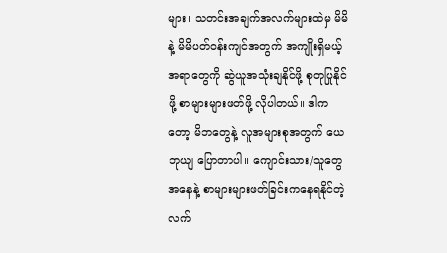များ၊ သတင်းအချက်အလက်များထဲမှ မိမိနဲ့ မိမိပတ်ဝန်းကျင်အတွက် အကျိုးရှိမယ့် အရာတွေကို ဆွဲယူအသုံးချနိုင်ဖို့ စုတုပြုနိုင်ဖို့ စာများများဖတ်ဖို့ လိုပါတယ်။ ဒါကတော့ မိဘတွေနဲ့ လူအများစုအတွက် ယေဘုယျ ပြောတာပါ။ ကျောင်းသား/သူတွေအနေနဲ့ စာများများဖတ်ခြင်းကနေရနိုင်တဲ့ လက်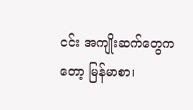ငင်း အကျိုးဆက်တွေကတော့ မြန်မာစာ၊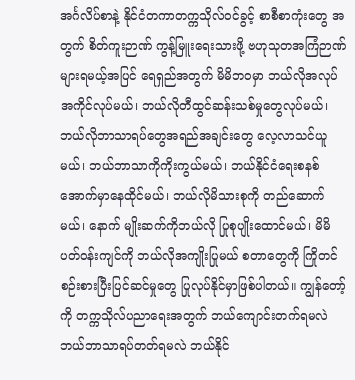အင်္ဂလိပ်စာနဲ့ နိုင်ငံတကာတက္ကသိုလ်ဝင်ခွင့် စာစီစာကုံးတွေ အတွက် စိတ်ကူးဉာဏ် ကွန့်မြူးရေးသားဖို့ ဗဟုသုတအကြံဉာဏ်များရမယ့်အပြင် ရေရှည်အတွက် မိမိဘ၀မှာ ဘယ်လိုအလုပ်အကိုင်လုပ်မယ်၊ ဘယ်လိုတီထွင်ဆန်းသစ်မှုတွေလုပ်မယ်၊ ဘယ်လိုဘာသာရပ်တွေအရည်အချင်းတွေ လေ့လာသင်ယူမယ်၊ ဘယ်ဘာသာကိုကိုးကွယ်မယ်၊ ဘယ်နိုင်ငံရေးစနစ်အောက်မှာနေထိုင်မယ်၊ ဘယ်လိုမိသားစုကို တည်ဆောက်မယ်၊ နောက် မျိုးဆက်ကိုဘယ်လို ပြုစုပျိုးထောင်မယ်၊ မိမိပတ်ဝန်းကျင်ကို ဘယ်လိုအကျိုးပြုမယ် စတာတွေကို ကြိုတင်စဉ်းစားပြီးပြင်ဆင်မှုတွေ ပြုလုပ်နိုင်မှာဖြစ်ပါတယ်။ ကျွန်တော့်ကို တက္ကသိုလ်ပညာရေးအတွက် ဘယ်ကျောင်းတက်ရမလဲ ဘယ်ဘာသာရပ်တတ်ရမလဲ ဘယ်နိုင်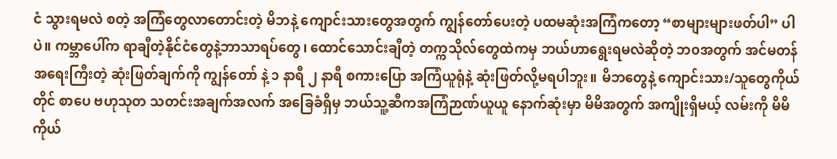ငံ သွားရမလဲ စတဲ့ အကြံတွေလာတောင်းတဲ့ မိဘနဲ့ ကျောင်းသားတွေအတွက် ကျွန်တော်ပေးတဲ့ ပထမဆုံးအကြံကတော့ “စာများများဖတ်ပါ” ပါပဲ။ ကမ္ဘာပေါ်က ရာချီတဲ့နိုင်ငံတွေနဲ့ဘာသာရပ်တွေ၊ ထောင်သောင်းချီတဲ့ တက္ကသိုလ်တွေထဲကမှ ဘယ်ဟာရွေးရမလဲဆိုတဲ့ ဘ၀အတွက် အင်မတန်အရေးကြီးတဲ့ ဆုံးဖြတ်ချက်ကို ကျွန်တော် နဲ့ ၁ နာရီ ၂ နာရီ စကားပြော အကြံယူရုံနဲ့ ဆုံးဖြတ်လို့မရပါဘူး။ မိဘတွေနဲ့ ကျောင်းသား/သူတွေကိုယ်တိုင် စာပေ ဗဟုသုတ သတင်းအချက်အလက် အခြေခံရှိမှ ဘယ်သူ့ဆီကအကြံဉာဏ်ယူယူ နောက်ဆုံးမှာ မိမိအတွက် အကျိုးရှိမယ့် လမ်းကို မိမိကိုယ်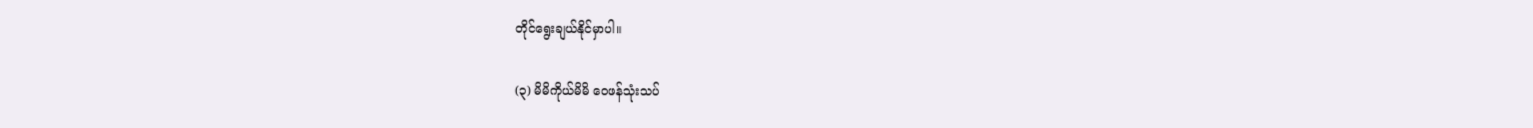တိုင်ရွေးချယ်နိုင်မှာပါ။

(၃) မိမိကိုယ်မိမိ ဝေဖန်သုံးသပ်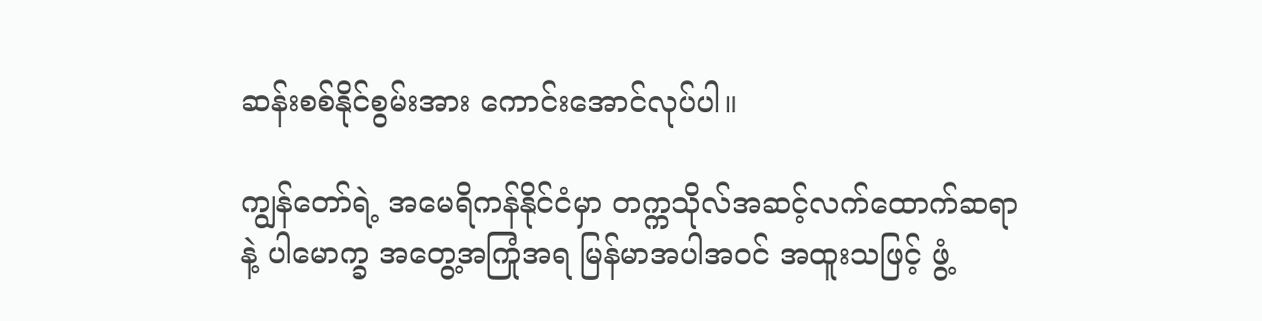ဆန်းစစ်နိုင်စွမ်းအား ကောင်းအောင်လုပ်ပါ။

ကျွန်တော်ရဲ့ အမေရိကန်နိုင်ငံမှာ တက္ကသိုလ်အဆင့်လက်ထောက်ဆရာ နဲ့ ပါမောက္ခ အတွေ့အကြုံအရ မြန်မာအပါအဝင် အထူးသဖြင့် ဖွံ့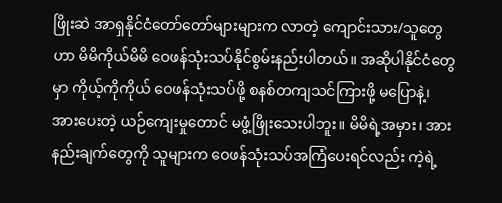ဖြိုးဆဲ အာရှနိုင်ငံတော်တော်များများက လာတဲ့ ကျောင်းသား/သူတွေဟာ မိမိကိုယ်မိမိ ဝေဖန်သုံးသပ်နိုင်စွမ်းနည်းပါတယ်။ အဆိုပါနိုင်ငံတွေမှာ ကိုယ့်ကိုကိုယ် ဝေဖန်သုံးသပ်ဖို့ စနစ်တကျသင်ကြားဖို့ မပြောနဲ့၊ အားပေးတဲ့ ယဉ်ကျေးမှုတောင် မဖွံ့ဖြိုးသေးပါဘူး။ မိမိရဲ့အမှား၊ အားနည်းချက်တွေကို သူများက ဝေဖန်သုံးသပ်အကြံပေးရင်လည်း ကဲ့ရဲ့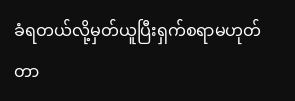ခံရတယ်လို့မှတ်ယူပြီးရှက်စရာမဟုတ်တာ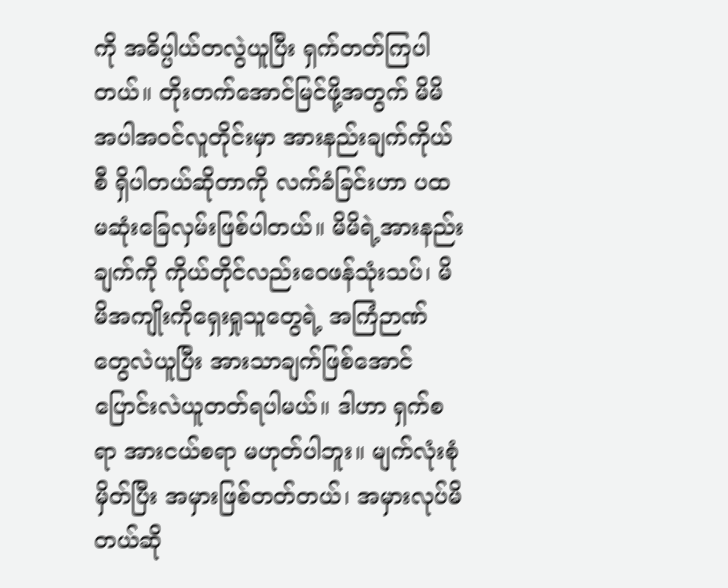ကို အဓိပ္ပါယ်တလွဲယူပြီး ရှက်တတ်ကြပါတယ်။ တိုးတက်အောင်မြင်ဖို့အတွက် မိမိအပါအဝင်လူတိုင်းမှာ အားနည်းချက်ကိုယ်စီ ရှိပါတယ်ဆိုတာကို လက်ခံခြင်းဟာ ပထမဆုံးခြေလှမ်းဖြစ်ပါတယ်။ မိမိရဲ့အားနည်းချက်ကို ကိုယ်တိုင်လည်းဝေဖန်သုံးသပ်၊ မိမိအကျိုးကိုရှေးရှုသူတွေရဲ့ အကြံဉာဏ်တွေလဲယူပြီး အားသာချက်ဖြစ်အောင်ပြောင်းလဲယူတတ်ရပါမယ်။ ဒါဟာ ရှက်စရာ အားငယ်စရာ မဟုတ်ပါဘူး။ မျက်လုံးစုံမှိတ်ပြီး အမှားဖြစ်တတ်တယ်၊ အမှားလုပ်မိတယ်ဆို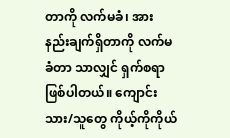တာကို လက်မခံ၊ အားနည်းချက်ရှိတာကို လက်မခံတာ သာလျှင် ရှက်စရာ ဖြစ်ပါတယ်။ ကျောင်းသား/သူတွေ ကိုယ့်ကိုကိုယ်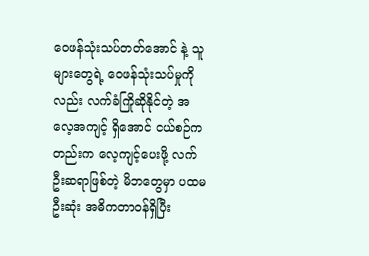ဝေဖန်သုံးသပ်တတ်အောင် နဲ့ သူများတွေရဲ့ ဝေဖန်သုံးသပ်မှုကိုလည်း လက်ခံကြိုဆိုနိုင်တဲ့ အလေ့အကျင့် ရှိအောင် ငယ်စဉ်ကတည်းက လေ့ကျင့်ပေးဖို့ လက်ဦးဆရာဖြစ်တဲ့ မိဘတွေမှာ ပထမဦးဆုံး အဓိကတာဝန်ရှိပြီး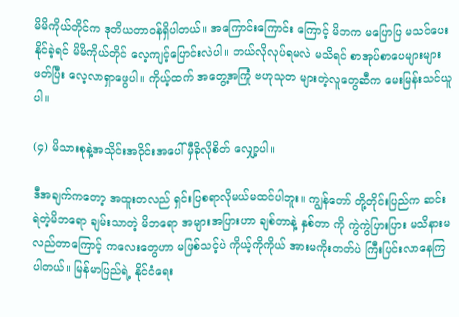မိမိကိုယ်တိုင်က ဒုတိယတာဝန်ရှိပါတယ်။ အကြောင်းကြောင်း ကြောင့် မိဘက မပြောပြ မသင်ပေးနိုင်ခဲ့ရင် မိမိကိုယ်တိုင် လေ့ကျင့်ပြောင်းလဲပါ။ ဘယ်လိုလုပ်ရမလဲ မသိရင် စာအုပ်စာပေများများ ဖတ်ပြီး လေ့လာရှာဖွေပါ။ ကိုယ့်ထက် အတွေ့အကြုံ ဗဟုသုတ များတဲ့လူတွေဆီက မေးမြန်းသင်ယူပါ။

(၄) မိသားစုနဲ့အသိုင်းအဝိုင်းအပေါ် မှီခိုလိုစိတ် လျှော့ပါ။

ဒီအချက်ကတော့ အထူးတလည် ရှင်းပြစရာလိုမယ်မထင်ပါဘူး။ ကျွန်တော် တို့တိုင်းပြည်က ဆင်းရဲတဲ့မိဘရော ချမ်းသာတဲ့ မိဘရော အများအပြားဟာ ချစ်တာနဲ့ နှစ်တာ ကို ကွဲကွဲပြားပြား မသိနားမလည်တာကြောင့် ကလေးတွေဟာ မဖြစ်သင့်ပဲ ကိုယ့်ကိုကိုယ် အားမကိုးတတ်ပဲ ကြီးပြင်းလာနေကြပါတယ်။ မြန်မာပြည်ရဲ့ နိုင်ငံရေး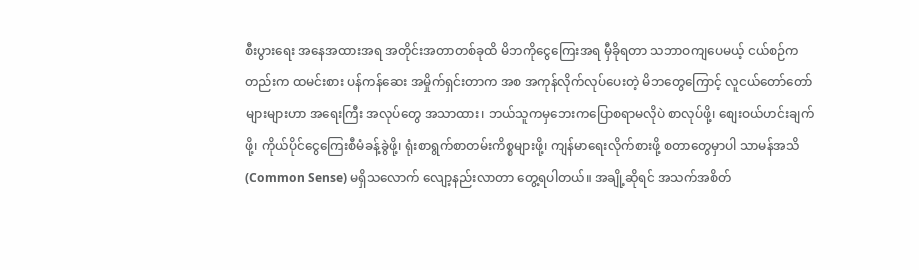စီးပွားရေး အနေအထားအရ အတိုင်းအတာတစ်ခုထိ မိဘကိုငွေကြေးအရ မှီခိုရတာ သဘာဝကျပေမယ့် ငယ်စဉ်ကတည်းက ထမင်းစား ပန်ကန်ဆေး အမှိုက်ရှင်းတာက အစ အကုန်လိုက်လုပ်ပေးတဲ့ မိဘတွေကြောင့် လူငယ်တော်တော်များများဟာ အရေးကြီး အလုပ်တွေ အသာထား၊ ဘယ်သူကမှဘေးကပြောစရာမလိုပဲ စာလုပ်ဖို့၊ စျေးဝယ်ဟင်းချက်ဖို့၊ ကိုယ်ပိုင်ငွေကြေးစီမံခန့်ခွဲဖို့၊ ရုံးစာရွက်စာတမ်းကိစ္စများဖို့၊ ကျန်မာရေးလိုက်စားဖို့ စတာတွေမှာပါ သာမန်အသိ (Common Sense) မရှိသလောက် လျော့နည်းလာတာ တွေ့ရပါတယ်။ အချို့ဆိုရင် အသက်အစိတ်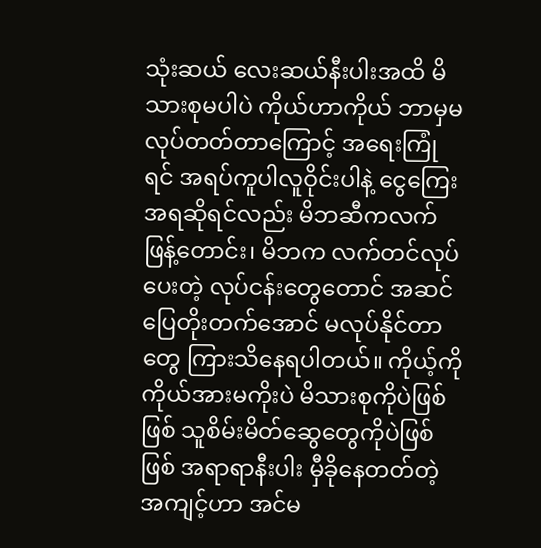သုံးဆယ် လေးဆယ်နီးပါးအထိ မိသားစုမပါပဲ ကိုယ်ဟာကိုယ် ဘာမှမလုပ်တတ်တာကြောင့် အရေးကြုံရင် အရပ်ကူပါလူဝိုင်းပါနဲ့ ငွေကြေးအရဆိုရင်လည်း မိဘဆီကလက်ဖြန့်တောင်း၊ မိဘက လက်တင်လုပ်ပေးတဲ့ လုပ်ငန်းတွေတောင် အဆင်ပြေတိုးတက်အောင် မလုပ်နိုင်တာတွေ ကြားသိနေရပါတယ်။ ကိုယ့်ကိုကိုယ်အားမကိုးပဲ မိသားစုကိုပဲဖြစ်ဖြစ် သူစိမ်းမိတ်ဆွေတွေကိုပဲဖြစ်ဖြစ် အရာရာနီးပါး မှီခိုနေတတ်တဲ့ အကျင့်ဟာ အင်မ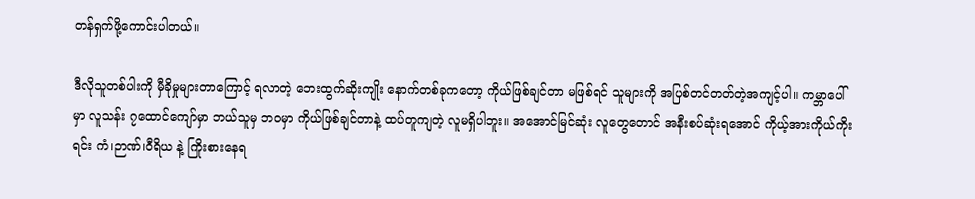တန်ရှက်ဖို့ကောင်းပါတယ်။

ဒီလိုသူတစ်ပါးကို မှီခိုမှုများတာကြောင့် ရလာတဲ့ ဘေးထွက်ဆိုးကျိုး နောက်တစ်ခုကတော့ ကိုယ်ဖြစ်ချင်တာ မဖြစ်ရင် သူများကို အပြစ်တင်တတ်တဲ့အကျင့်ပါ။ ကမ္ဘာပေါ်မှာ လူသန်း ၇ထောင်ကျော်မှာ ဘယ်သူမှ ဘ၀မှာ ကိုယ်ဖြစ်ချင်တာနဲ့ ထပ်တူကျတဲ့ လူမရှိပါဘူး။ အအောင်မြင်ဆုံး လူတွေတောင် အနီးစပ်ဆုံးရအောင် ကိုယ့်အားကိုယ်ကိုးရင်း ကံ၊ဉာဏ်၊ဝီရိယ နဲ့ ကြိုးစားနေရ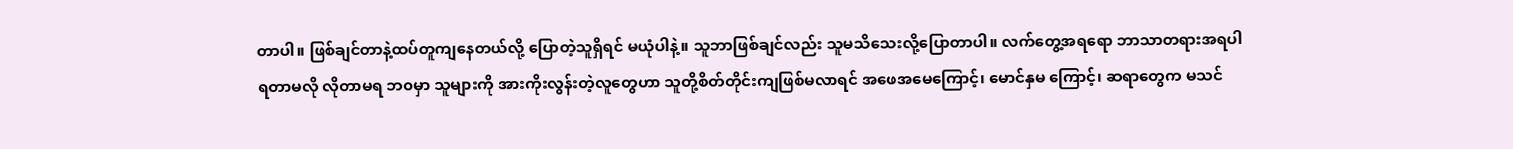တာပါ။ ဖြစ်ချင်တာနဲ့ထပ်တူကျနေတယ်လို့ ပြောတဲ့သူရှိရင် မယုံပါနဲ့။ သူဘာဖြစ်ချင်လည်း သူမသိသေးလို့ပြောတာပါ။ လက်တွေ့အရရော ဘာသာတရားအရပါ ရတာမလို လိုတာမရ ဘ၀မှာ သူများကို အားကိုးလွန်းတဲ့လူတွေဟာ သူတို့စိတ်တိုင်းကျဖြစ်မလာရင် အဖေအမေကြောင့်၊ မောင်နှမ ကြောင့်၊ ဆရာတွေက မသင်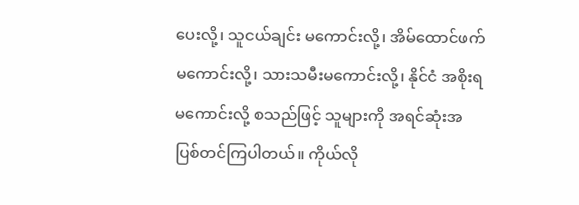ပေးလို့၊ သူငယ်ချင်း မကောင်းလို့၊ အိမ်ထောင်ဖက်မကောင်းလို့၊ သားသမီးမကောင်းလို့၊ နိုင်ငံ အစိုးရ မကောင်းလို့ စသည်ဖြင့် သူများကို အရင်ဆုံးအပြစ်တင်ကြပါတယ်။ ကိုယ်လို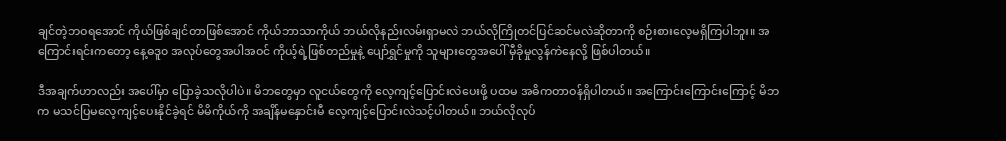ချင်တဲ့ဘဝရအောင် ကိုယ်ဖြစ်ချင်တာဖြစ်အောင် ကိုယ်ဘာသာကိုယ် ဘယ်လိုနည်းလမ်းရှာမလဲ ဘယ်လိုကြိုတင်ပြင်ဆင်မလဲဆိုတာကို စဉ်းစားလေ့မရှိကြပါဘူး။ အကြောင်းရင်းကတော့ နေ့ဓဒူ၀ အလုပ်တွေအပါအဝင် ကိုယ့်ရဲ့ဖြစ်တည်မှုနဲ့ ပျော်ရွှင်မှုကို သူများတွေအပေါ် မှီခိုမှုလွန်ကဲနေလို့ ဖြစ်ပါတယ်။

ဒီအချက်ဟာလည်း အပေါ်မှာ ပြောခဲ့သလိုပါပဲ။ မိဘတွေမှာ လူငယ်တွေကို လေ့ကျင့်ပြောင်းလဲပေးဖို့ ပထမ အဓိကတာဝန်ရှိပါတယ်။ အကြောင်းကြောင်းကြောင့် မိဘက မသင်ပြမလေ့ကျင့်ပေးနိုင်ခဲ့ရင် မိမိကိုယ်ကို အချိန်မနှောင်းမီ လေ့ကျင့်ပြောင်းလဲသင့်ပါတယ်။ ဘယ်လိုလုပ်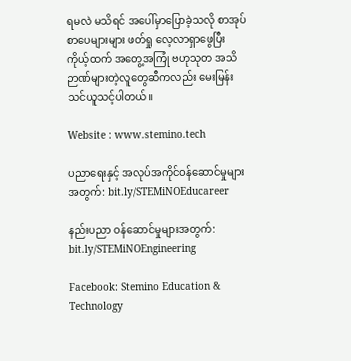ရမလဲ မသိရင် အပေါ်မှာပြောခဲ့သလို စာအုပ်စာပေများများ ဖတ်ရှု လေ့လာရှာဖွေပြီး ကိုယ့်ထက် အတွေ့အကြုံ ဗဟုသုတ အသိဉာဏ်များတဲ့လူတွေဆီကလည်း မေးမြန်းသင်ယူသင့်ပါတယ်။

Website : www.stemino.tech

ပညာရေးနှင့် အလုပ်အကိုင်ဝန်ဆောင်မှုများအတွက်: bit.ly/STEMiNOEducareer

နည်းပညာ ဝန်ဆောင်မှုများအတွက်: bit.ly/STEMiNOEngineering

Facebook: Stemino Education & Technology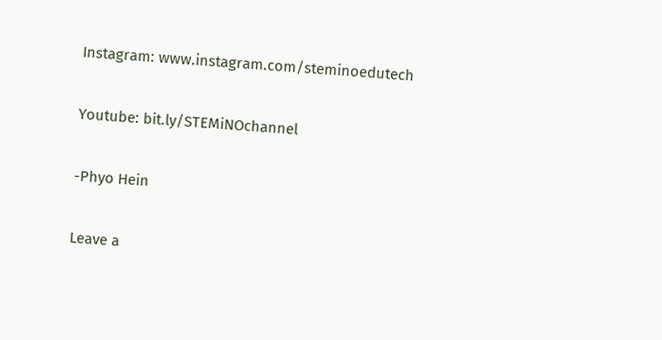Instagram: www.instagram.com/steminoedutech

Youtube: bit.ly/STEMiNOchannel

-Phyo Hein

Leave a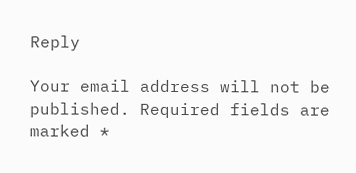Reply

Your email address will not be published. Required fields are marked *